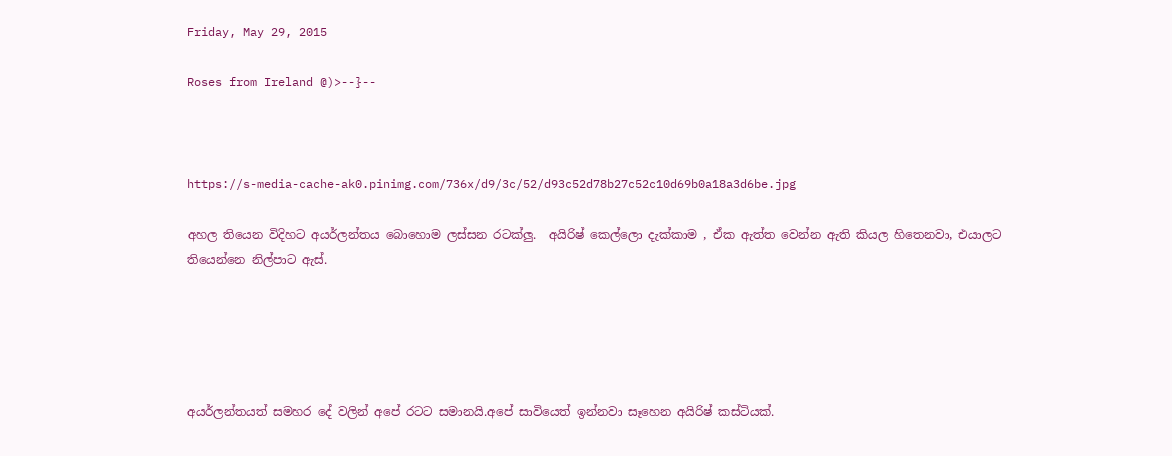Friday, May 29, 2015

Roses from Ireland @)>--}--



https://s-media-cache-ak0.pinimg.com/736x/d9/3c/52/d93c52d78b27c52c10d69b0a18a3d6be.jpg

අහල තියෙන විදිහට අයර්ලන්තය බොහොම ලස්සන රටක්ලු.  අයිරිෂ් කෙල්ලො දැක්කාම , ඒක ඇත්ත වෙන්න ඇති කියල හිතෙනවා, එයාලට තියෙන්නෙ නිල්පාට ඇස්.





අයර්ලන්තයත් සමහර දේ වලින් අපේ රටට සමානයි.අපේ සාවියෙත් ඉන්නවා සෑහෙන අයිරිෂ් කස්ටියක්.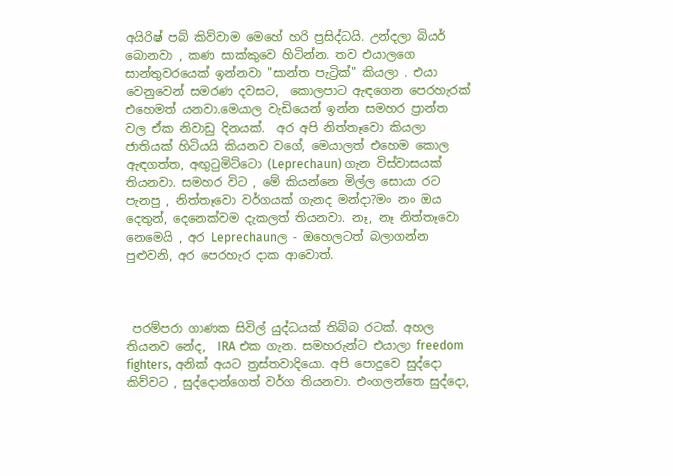අයිරිෂ් පබ් කිව්වාම මෙහේ හරි ප්‍රසිද්ධයි. උන්දලා බියර් බොනවා , කණ සාක්කුවෙ හිටින්න. තව එයාලගෙ සාන්තුවරයෙක් ඉන්නවා "සාන්ත පැට්‍රික්" කියලා . එයා වෙනුවෙන් සමරණ දවසට,  කොලපාට ඇඳගෙන පෙරහැරක් එහෙමත් යනවා.මෙයාල වැඩියෙන් ඉන්න සමහර ප්‍රාන්ත වල ඒක නිවාඩු දිනයක්.  අර අපි නිත්තෑවො කියලා ජාතියක් හිටියයි කියනව වගේ, මෙයාලත් එහෙම කොල ඇඳගත්ත, අඟු‍ටුමිට්ටො (Leprechaun) ගැන විස්වාසයක් තියනවා. සමහර විට , මේ කියන්නෙ මිල්ල සොයා රට පැනපු , නිත්තෑවො වර්ගයක් ගැනද මන්දා?මං නං ඔය දෙතුන්, දෙනෙක්වම දැකලත් තියනවා. නෑ, නෑ නිත්තෑවො නෙමෙයි , අර Leprechaunල - ඔහෙලටත් බලාගන්න පුළුවනි, අර පෙරහැර දාක ආවොත්.



 පරම්පරා ගාණක සිවිල් යුද්ධයක් තිබ්බ රටක්. අහල තියනව නේද,  IRA එක ගැන. සමහරුන්ට එයාලා freedom fighters, අනික් අයට ත්‍රස්තවාදියො. අපි පොදුවෙ සුද්දො කිව්වට , සුද්දොන්ගෙත් වර්ග තියනවා. එංගලන්තෙ සුද්දො,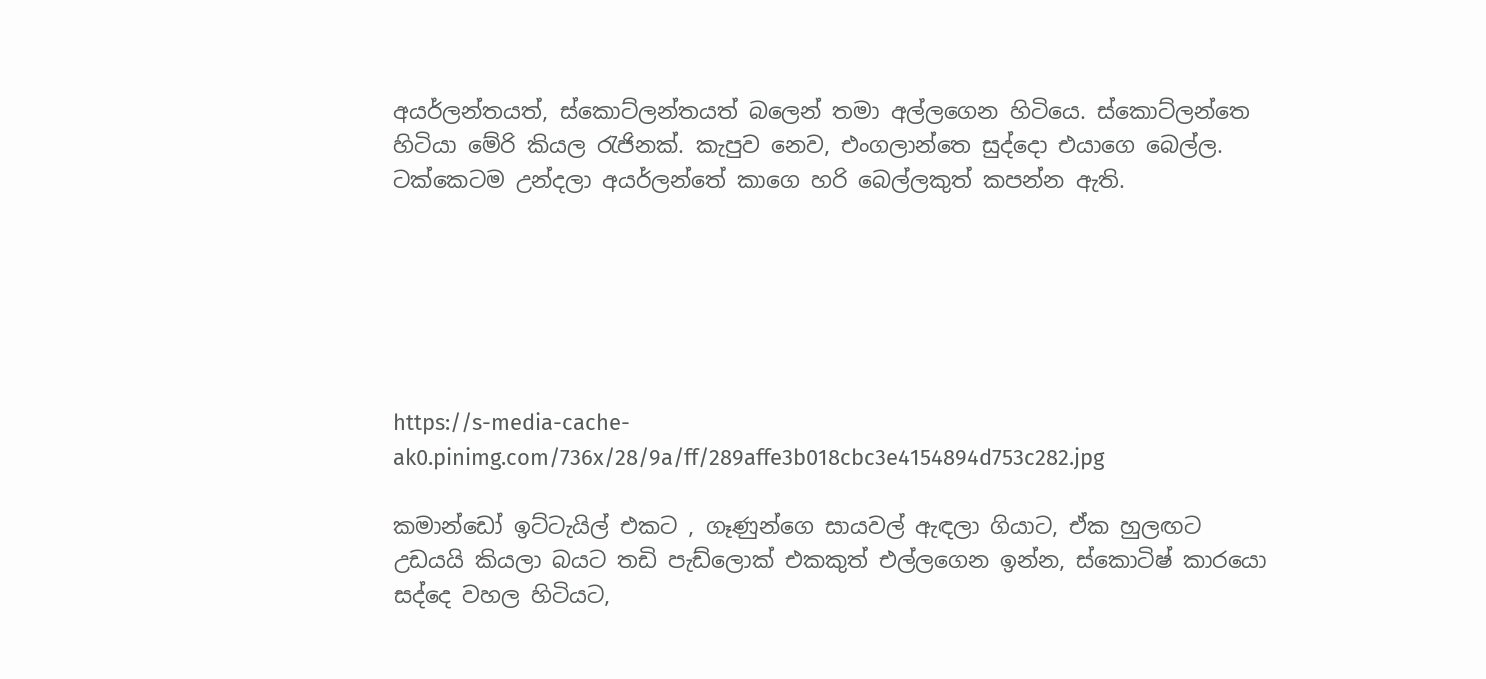අයර්ලන්තයත්, ස්කොට්ලන්තයත් බලෙන් තමා අල්ලගෙන හිටියෙ. ස්කොට්ලන්තෙ හිටියා මේරි කියල ‍රැජිනක්. කැපුව නෙව, එංගලාන්තෙ සුද්දො එයාගෙ බෙල්ල. ටක්කෙටම උන්දලා අයර්ලන්තේ කාගෙ හරි බෙල්ලකුත් කපන්න ඇති.






https://s-media-cache-ak0.pinimg.com/736x/28/9a/ff/289affe3b018cbc3e4154894d753c282.jpg

කමාන්ඩෝ ඉට්ටැයිල් එකට , ගෑණුන්ගෙ සායවල් ඇඳලා ගියාට, ඒක හුලඟට උඩයයි කියලා බයට තඩි පැඩ්ලොක් එකකුත් එල්ලගෙන ඉන්න, ස්කොටිෂ් කාරයො සද්දෙ වහල හිටියට,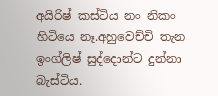අයිරිෂ් කස්ටිය නං නිකං හිටියෙ නෑ.අහුවෙච්චි තැන ඉංග්ලිෂ් සුද්දොන්ට දුන්නා බැස්ටිය.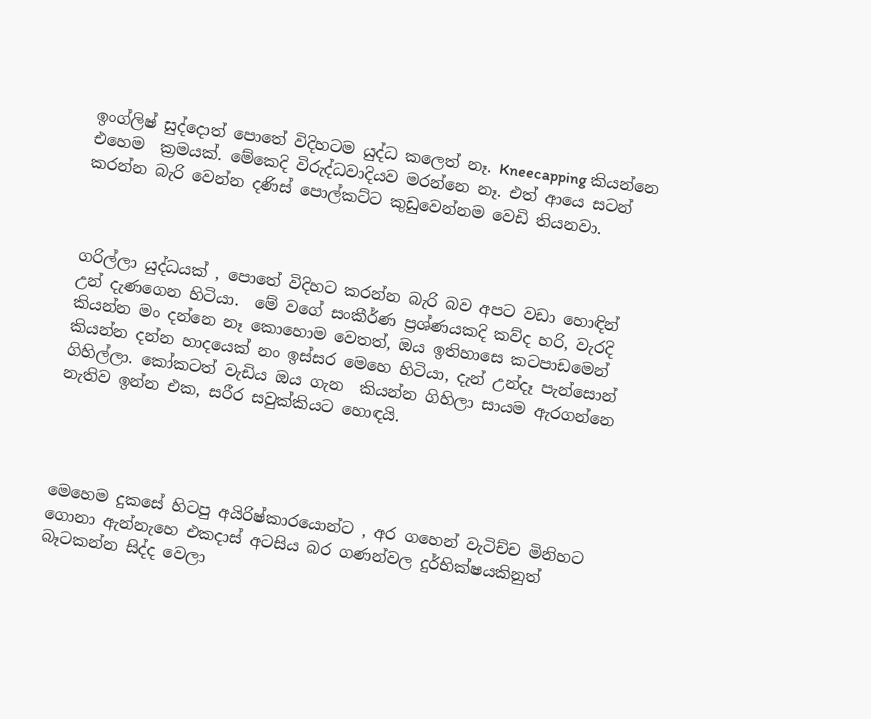ඉංග්ලිෂ් සුද්දොත් පොතේ විදිහටම යුද්ධ කලෙත් නෑ. Kneecapping කියන්නෙ එහෙම  ක්‍රමයක්. මේකෙදි විරුද්ධවාදියව මරන්නෙ නෑ. එත් ආයෙ සටන් කරන්න බැරි වෙන්න දණිස් පොල්කට්ට කුඩුවෙන්නම වෙඩි තියනවා.



ගරිල්ලා යුද්ධයක් , පොතේ විදිහට කරන්න බැරි බව අපට වඩා හොඳින් උන් දැණගෙන හිටියා.  මේ වගේ සංකීර්ණ ප්‍රශ්ණයකදි කව්ද හරි, වැරදි කියන්න මං දන්නෙ නෑ කොහොම වෙතත්, ඔය ඉතිහාසෙ කටපාඩමෙන් කියන්න දන්න හාදයෙක් නං ඉස්සර මෙහෙ හිටියා, දැන් උන්දෑ පැන්සොන් ගිහිල්ලා. කෝකටත් වැඩිය ඔය ගැන  කියන්න ගිහිලා සායම ඇරගන්නෙ නැතිව ඉන්න එක, සරීර සවුක්කියට හොඳයි.




මෙහෙම දුකසේ හිටපු අයිරිෂ්කාරයොන්ට , අර ගහෙන් වැටිච්ච මිනිහට ගොනා ඇන්නැහෙ එකදාස් අටසිය බර ගණන්වල දුර්භික්ෂයකිනුත් බෑටකන්න සිද්ද වෙලා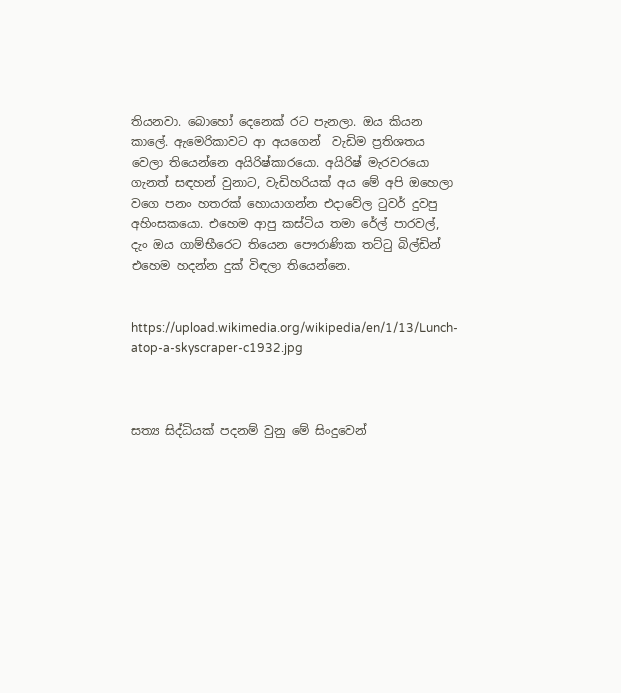තියනවා. බොහෝ දෙනෙක් රට පැනලා. ඔය කියන කාලේ. ඇමෙරිකාවට ආ අයගෙන්  වැඩිම ප්‍රතිශතය වෙලා තියෙන්නෙ අයිරිෂ්කාරයො. අයිරිෂ් මැරවරයො ගැනත් සඳහන් වුනාට, වැඩිහරියක් අය මේ අපි ඔහෙලා වගෙ පනං හතරක් හොයාගන්න එදාවේල ‍ටුවර් දුවපු අහිංසකයො. එහෙම ආපු කස්ටිය තමා රේල් පාරවල්, දැං ඔය ගාම්භීරෙට තියෙන පෞරාණික තට්‍ටු බිල්ඩින් එහෙම හදන්න දුක් විඳලා තියෙන්නෙ.


https://upload.wikimedia.org/wikipedia/en/1/13/Lunch-atop-a-skyscraper-c1932.jpg



සත්‍ය සිද්ධියක් පදනම් වුනු මේ සිංදුවෙන්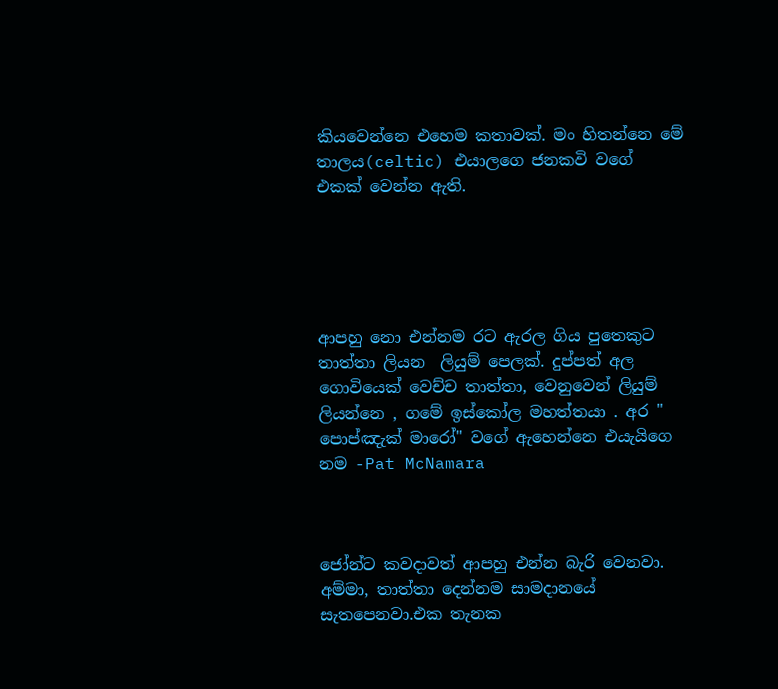කියවෙන්නෙ එහෙම කතාවක්. මං හිතන්නෙ මේ තාලය(celtic) එයාලගෙ ජනකවි වගේ එකක් වෙන්න ඇති.





ආපහු නො එන්නම රට ඇරල ගිය පුතෙකුට තාත්තා ලියන  ලියුම් පෙලක්. දුප්පත් අල ගොවියෙක් වෙච්ච තාත්තා, වෙනුවෙන් ලියුම් ලියන්නෙ , ගමේ ඉස්කෝල මහත්තයා . අර " පොප්ඤැක් මාරෝ" වගේ ඇහෙන්නෙ එයැයිගෙ නම -Pat McNamara



ජෝන්ට කවදාවත් ආපහු එන්න බැරි වෙනවා. අම්මා, තාත්තා දෙන්නම සාමදානයේ සැතපෙනවා.එක තැනක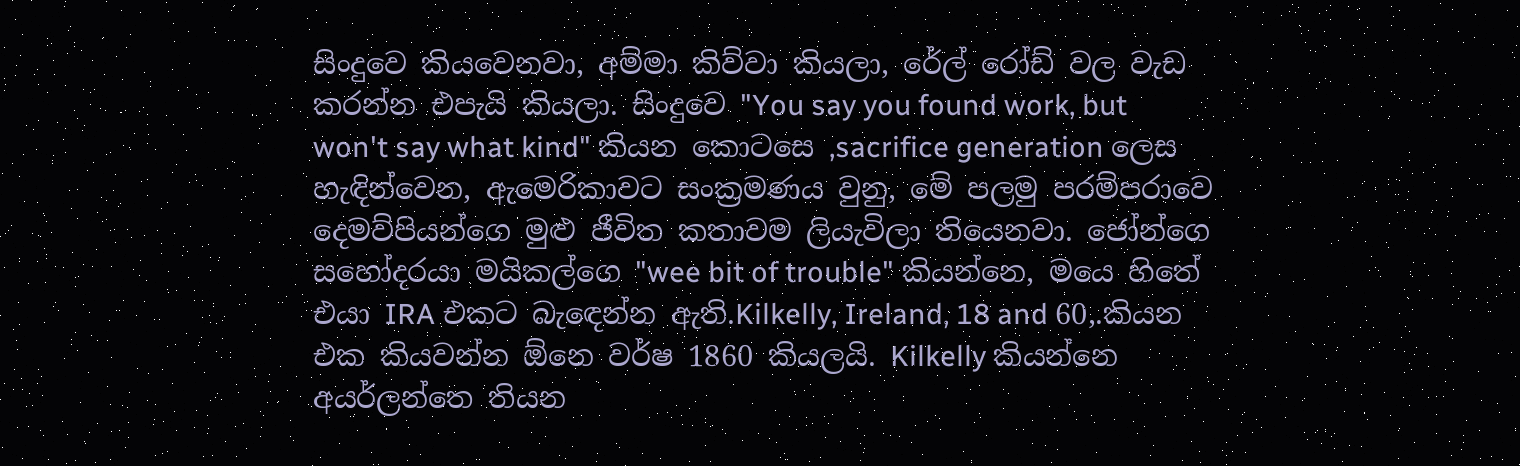සිංදුවෙ කියවෙනවා, අම්මා කිව්වා කියලා, රේල් රෝඩ් වල වැඩ කරන්න එපැයි කියලා. සිංදුවෙ "You say you found work, but  won't say what kind" කියන කොටසෙ ,sacrifice generation ලෙස හැඳින්වෙන, ඇමෙරිකාවට සංක්‍රමණය වුනු, මේ පලමු පරම්පරාවෙ දෙමව්පියන්ගෙ මුළු ජීවිත කතාවම ලියැවිලා තියෙනවා. ජෝන්ගෙ සහෝදරයා මයිකල්ගෙ "wee bit of trouble" කියන්නෙ, මයෙ හිතේ එයා IRA එකට බැ‍ඳෙන්න ඇති.Kilkelly, Ireland, 18 and 60,.කියන එක කියවන්න ඕනෙ වර්ෂ 1860 කියලයි. Kilkelly කියන්නෙ අයර්ලන්තෙ තියන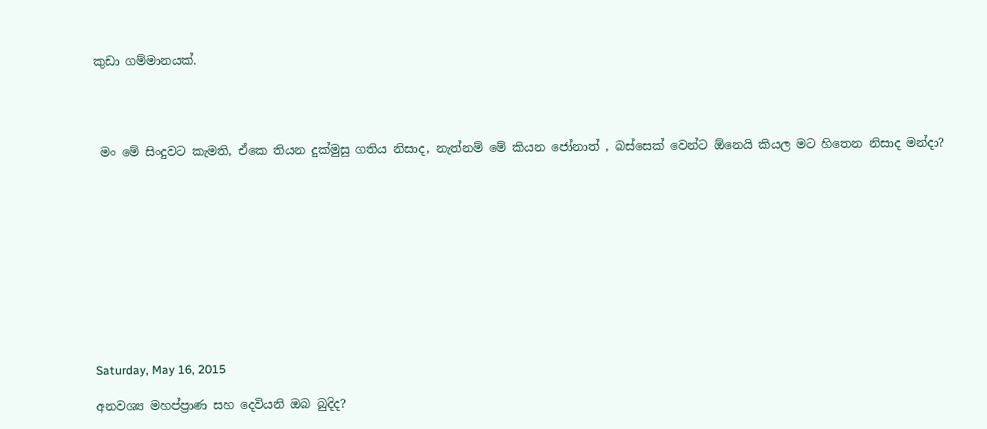කුඩා ගම්මානයක්.




 මං මේ සිංදුවට කැමති, ඒකෙ තියන දුක්මුසු ගතිය නිසාද, නැත්නම් මේ කියන ජෝනාත් , බස්සෙක් වෙන්ට ඕනෙයි කියල මට හිතෙන නිසාද මන්දා?











Saturday, May 16, 2015

අනවශ්‍ය මහප්ප්‍රාණ සහ දෙවියනි ඔබ බුදිද?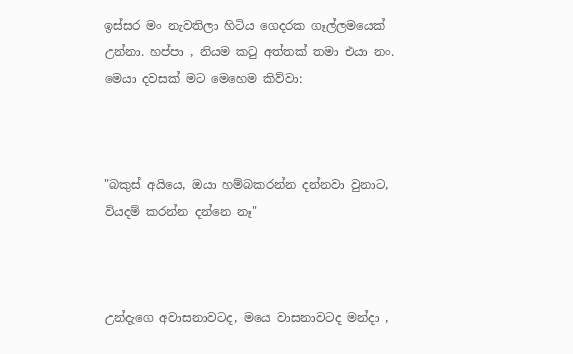ඉස්සර මං නැවතිලා හිටිය ගෙදරක ගෑල්ලමයෙක් උන්නා. හප්පා , නියම ක‍ටු අත්තක් තමා එයා නං. මෙයා දවසක් මට මෙහෙම කිව්වා:



"බකුස් අයියෙ, ඔයා හම්බකරන්න දන්නවා වුනාට, වියදම් කරන්න දන්නෙ නෑ"



උන්දැගෙ අවාසනාවටද, මයෙ වාසනාවටද මන්දා ,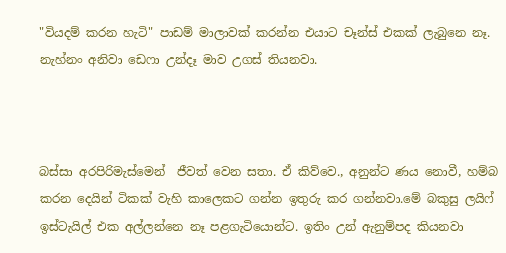"වියදම් කරන හැටි" පාඩම් මාලාවක් කරන්න එයාට චෑන්ස් එකක් ලැබුනෙ නෑ. නැහ්නං අනිවා ඩෙෆා උන්දෑ මාව උගස් තියනවා.



බස්සා අරපිරිමැස්මෙන්  ජීවත් වෙන සතා. ඒ කිව්වෙ., අනුන්ට ණය නොවී, හම්බ කරන දෙයින් ටිකක් වැහි කාලෙකට ගන්න ඉතුරු කර ගන්නවා.මේ බකුසු ලයිෆ් ඉස්ටැයිල් එක අල්ලන්නෙ නෑ පළගැටියොන්ට. ඉතිං උන් ඇනුම්පද කියනවා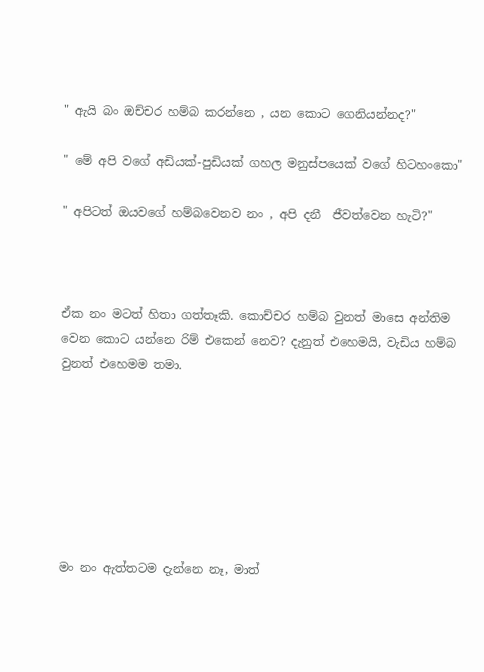" ඇයි බං ඔච්චර හම්බ කරන්නෙ , යන කොට ගෙනියන්නද?"

" මේ අපි වගේ අඩියක්-පුඩියක් ගහල මනුස්පයෙක් වගේ හිටහංකො"

" අපිටත් ඔයවගේ හම්බවෙනව නං , අපි දනී  ජීවත්වෙන හැටි?"



ඒක නං මටත් හිතා ගත්තෑකි. කොච්චර හම්බ වුනත් මාසෙ අන්තිම වෙන කොට යන්නෙ රිම් එකෙන් නෙව? දැනුත් එහෙමයි, වැඩිය හම්බ වුනත් එහෙමම තමා.







මං නං ඇත්තටම දැන්නෙ නෑ, මාත්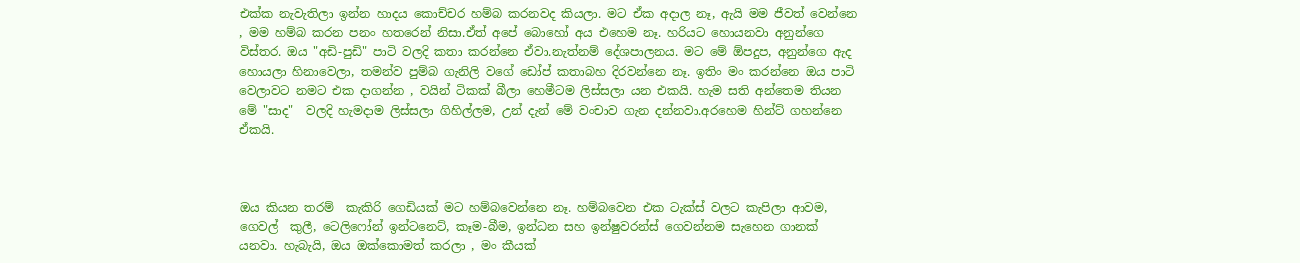එක්ක නැවැතිලා ඉන්න හාදය කොච්චර හම්බ කරනවද කියලා. මට ඒක අදාල නෑ, ඇයි මම ජීවත් වෙන්නෙ , මම හම්බ කරන පනං හතරෙන් නිසා.ඒත් අපේ බොහෝ අය එහෙම නෑ. හරියට හොයනවා අනුන්ගෙ විස්තර. ඔය "අඩි-පුඩි" පාටි වලදි කතා කරන්නෙ ඒවා.නැත්නම් දේශපාලනය. මට මේ ඕපදුප, අනුන්ගෙ ඇද හොයලා හිනාවෙලා, තමන්ව පුම්බ ගැනිලි වගේ ඩෝප් කතාබහ දිරවන්නෙ නෑ. ඉතිං මං කරන්නෙ ඔය පාටි වෙලාවට නමට එක දාගන්න , වයින් ටිකක් බීලා හෙමීටම ලිස්සලා යන එකයි. හැම සති අන්තෙම තියන මේ "සාද"  වලදි හැමදාම ලිස්සලා ගිහිල්ලම, උන් දැන් මේ වංචාව ගැන දන්නවා.අරහෙම හින්ට් ගහන්නෙ ඒකයි.



ඔය කියන තරම්  කැකිරි ගෙඩියක් මට හම්බවෙන්නෙ නෑ. හම්බවෙන එක ටැක්ස් වලට කැපිලා ආවම, ගෙවල්  කුලී, ටෙලිෆෝන් ඉන්ටනෙට්, කෑම-බීම, ඉන්ධන සහ ඉන්ෂුවරන්ස් ගෙවන්නම සැහෙන ගානක් යනවා. හැබැයි, ඔය ඔක්කොමත් කරලා , මං කීයක්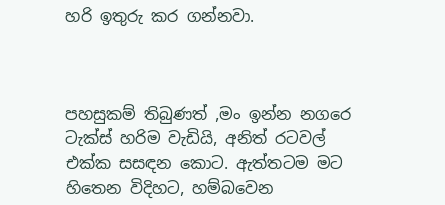හරි ඉතුරු කර ගන්නවා.



පහසුකම් තිබුණත් ,මං ඉන්න නගරෙ ටැක්ස් හරිම වැඩියි, අනිත් රටවල් එක්ක සසඳන කොට. ඇත්තටම මට හිතෙන විදිහට, හම්බවෙන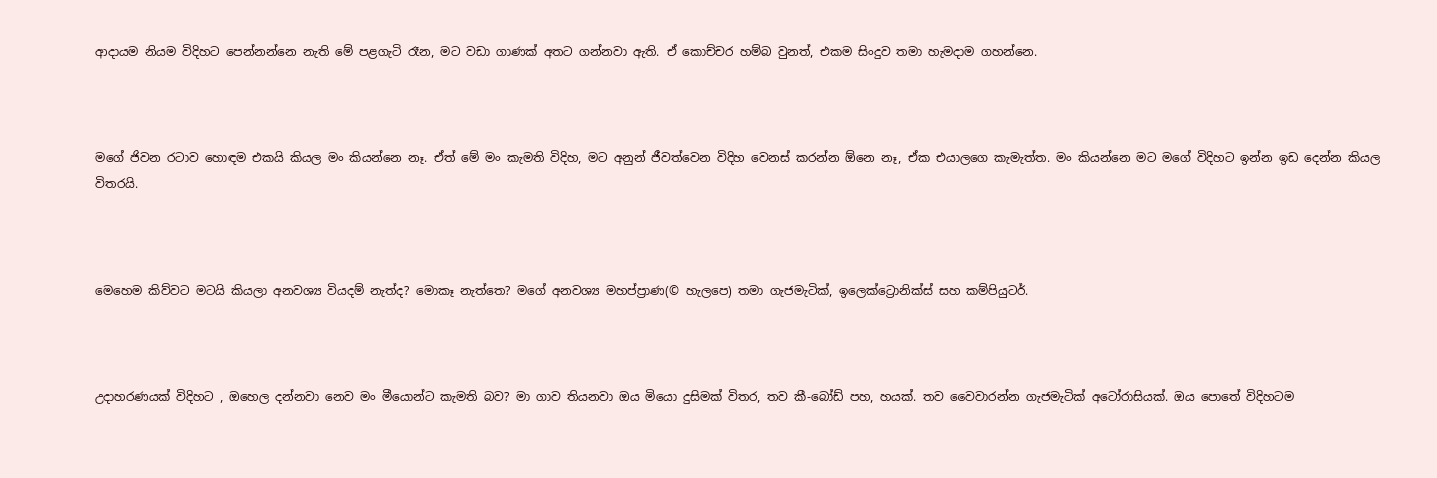ආදායම නියම විදිහට පෙන්නන්නෙ නැති මේ පළගැටි රෑන, මට වඩා ගාණක් අතට ගන්නවා ඇති. ඒ කොච්චර හම්බ වුනත්, එකම සිංදුව තමා හැමදාම ගහන්නෙ.



මගේ ජිවන රටාව හොඳම එකයි කියල මං කියන්නෙ නෑ. ඒත් මේ මං කැමති විදිහ, මට අනුන් ජීවත්වෙන විදිහ වෙනස් කරන්න ඕනෙ නෑ, ඒක එයාලගෙ කැමැත්ත. මං කියන්නෙ මට මගේ විදිහට ඉන්න ඉඩ දෙන්න කියල විතරයි.



මෙහෙම කිව්වට මටයි කියලා අනවශ්‍ය වියදම් නැත්ද? මොකෑ නැත්තෙ? මගේ අනවශ්‍ය මහප්ප්‍රාණ(© හැලපෙ) තමා ගැජමැටික්, ඉලෙක්ට්‍රොනික්ස් සහ කම්පියුටර්.



උදාහරණයක් විදිහට , ඔහෙල දන්නවා නෙව මං මීයොන්ට කැමති බව? මා ගාව තියනවා ඔය මියො දුසිමක් විතර, තව කී-බෝඩ් පහ, හයක්. තව වෛවාරන්න ගැජමැටික් අටෝරාසියක්. ඔය පොතේ විදිහටම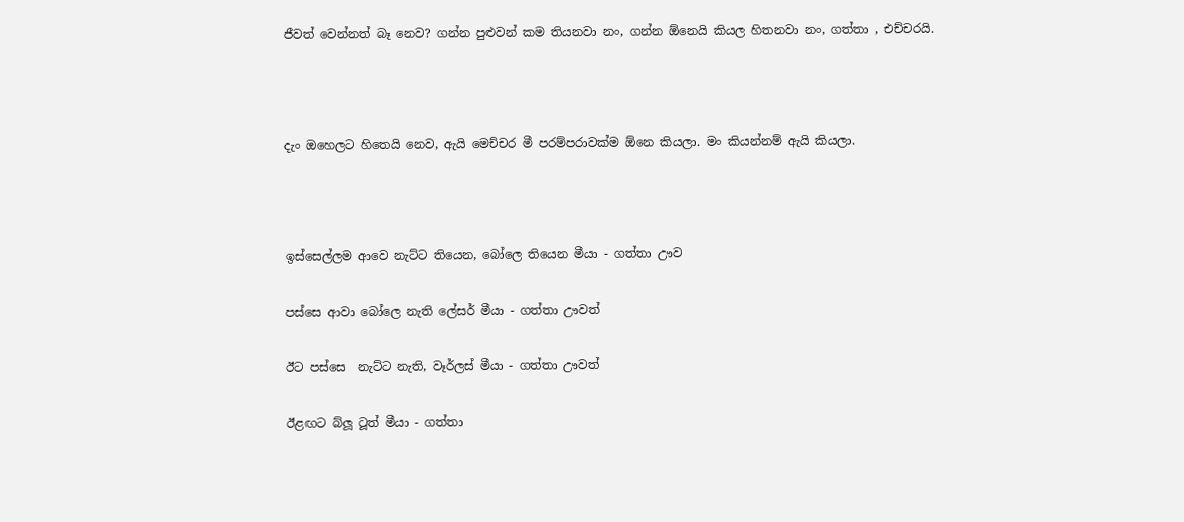ජීවත් වෙන්නත් බෑ නෙව? ගන්න පුළුවන් කම තියනවා නං, ගන්න ඕනෙයි කියල හිතනවා නං, ගත්තා , එච්චරයි.



දැං ඔහෙලට හිතෙයි නෙව, ඇයි මෙච්චර මී පරම්පරාවක්ම ඕනෙ කියලා. මං කියන්නම් ඇයි කියලා.



ඉස්සෙල්ලම ආවෙ නැට්ට තියෙන, බෝලෙ තියෙන මීයා - ගත්තා ඌව

පස්සෙ ආවා බෝලෙ නැති ලේසර් මීයා - ගත්තා ඌවත්

ඊට පස්සෙ  නැට්ට නැති, වෑර්ලස් මීයා - ගත්තා ඌවත්

ඊළඟට බ්ලූ ටූත් මීයා - ගත්තා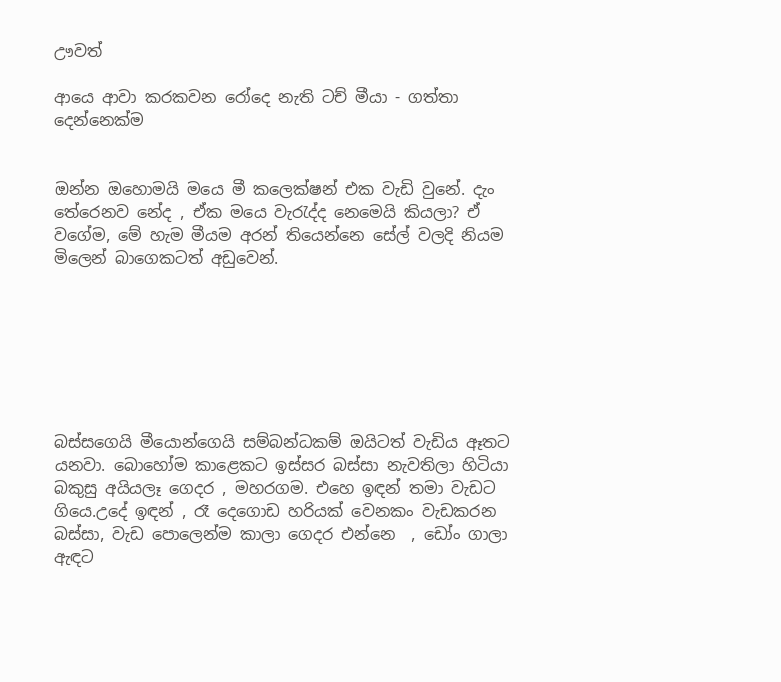ඌවත්

ආයෙ ආවා කරකවන රෝදෙ නැති ටච් මීයා - ගත්තා දෙන්නෙක්ම


ඔන්න ඔහොමයි මයෙ මී කලෙක්ෂන් එක වැඩි වුනේ. දැං තේරෙනව නේද , ඒක මයෙ වැ‍රැද්ද නෙමෙයි කියලා? ඒ වගේම, මේ හැම මීයම අරන් තියෙන්නෙ සේල් වලදි නියම මිලෙන් බාගෙකටත් අඩුවෙන්.







බස්සගෙයි මීයොන්ගෙයි සම්බන්ධකම් ඔයිටත් වැඩිය ඈතට යනවා. බොහෝම කාළෙකට ඉස්සර බස්සා නැවතිලා හිටියා බකුසු අයියලෑ ගෙදර , මහරගම. එහෙ ඉඳන් තමා වැඩට ගියෙ.උදේ ඉඳන් , රෑ දෙගොඩ හරියක් වෙනකං වැඩකරන බස්සා, වැඩ පොලෙන්ම කාලා ගෙදර එන්නෙ  , ඩෝං ගාලා ඇඳට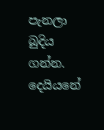පැනලා බුදිය ගන්න. දෙයියනේ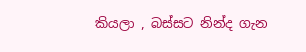කියලා , බස්සට නින්ද ගැන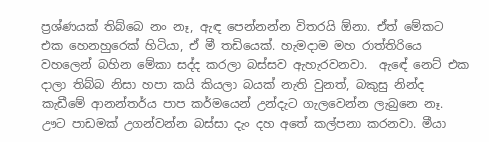ප්‍රශ්ණයක් තිබ්බෙ නං නෑ, ඇඳ පෙන්නන්න විතරයි ඕනා. ඒත් මේකට  එක හෙනහුරෙක් හිටියා, ඒ මී තඩියෙක්. හැමදාම මහ රාත්තිරියෙ  වහලෙන් බහින මේකා සද්ද කරලා බස්සව ඇහැරවනවා.  ඇඳේ නෙට් එක දාලා තිබ්බ නිසා හපා කයි කියලා බයක් නැති වුනත්, බකුසු නින්ද කැඩීමේ ආනන්තර්ය පාප කර්මයෙන් උන්දැට ගැලවෙන්න ලැබුනෙ නෑ. ඌට පාඩමක් උගන්වන්න බස්සා දැං දහ අතේ කල්පනා කරනවා. මීයා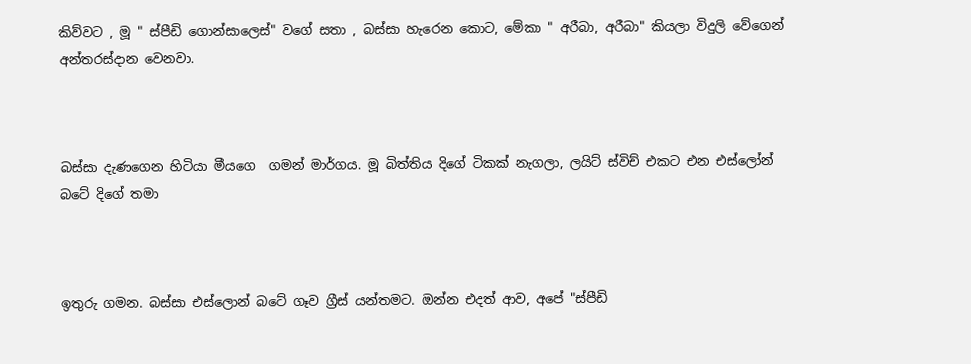කිව්වට , මූ " ස්පීඩි ගොන්සාලෙස්" වගේ සතා , බස්සා හැරෙන කොට, මේකා " අරීබා, අරීබා" කියලා විදුලි වේගෙන් අන්තරස්දාන වෙනවා.



බස්සා දැණගෙන හිටියා මීයගෙ  ගමන් මාර්ගය. මූ බිත්තිය දිගේ ටිකක් නැගලා, ලයිට් ස්විච් එකට එන එස්ලෝන් බටේ දිගේ තමා



ඉතුරු ගමන. බස්සා එස්ලොන් බටේ ගෑව ග්‍රීස් යන්තමට. ඔන්න එදත් ආව, අපේ "ස්පීඩි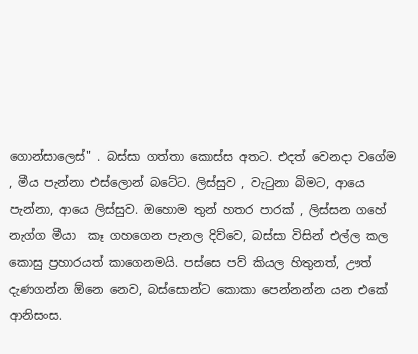ගොන්සාලෙස්" . බස්සා ගත්තා කොස්ස අතට. එදත් වෙනදා වගේම , මීය පැන්නා එස්ලොන් බටේට. ලිස්සුව , වැ‍ටුනා බිමට, ආයෙ පැන්නා, ආයෙ ලිස්සුව. ඔහොම තුන් හතර පාරක් , ලිස්සන ගහේ නැග්ග මීයා  කෑ ගහගෙන පැනල දිව්වෙ, බස්සා විසින් එල්ල කල කොසු ප්‍රහාරයත් කාගෙනමයි. පස්සෙ පව් කියල හිතුනත්, ඌත් දැණගන්න ඕනෙ නෙව, බස්සොන්ට කොකා පෙන්නන්න යන එකේ ආනිසංස.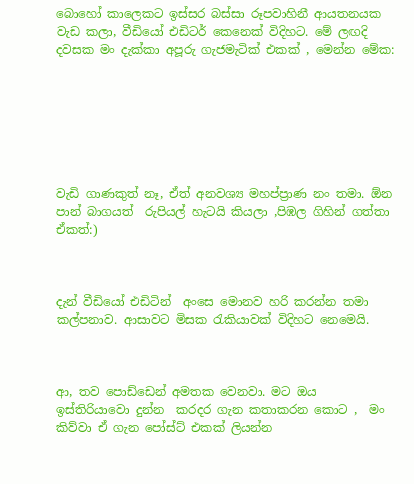බොහෝ කාලෙකට ඉස්සර බස්සා රූපවාහිනී ආයතනයක වැඩ කලා, වීඩියෝ එඩිටර් කෙනෙක් විදිහට. මේ ලඟදි දවසක මං දැක්කා අපූරු ගැජමැටික් එකක් , මෙන්න මේක:







වැඩි ගාණකුත් නෑ, ඒත් අනවශ්‍ය මහප්ප්‍රාණ නං තමා. ඕන පාන් බාගයත්  රුපියල් හැටයි කියලා ,පිඹල ගිහින් ගත්තා  ඒකත්:)



දැන් වීඩියෝ එඩිටින්  අංසෙ මොනව හරි කරන්න තමා කල්පනාව. ආසාවට මිසක ‍රැකියාවක් විදිහට නෙමෙයි.



ආ, තව පොඩ්ඩෙන් අමතක වෙනවා. මට ඔය ඉස්තිරියාවො දුන්න  කරදර ගැන කතාකරන කොට ,  මං කිව්වා ඒ ගැන පෝස්ට් එකක් ලියන්න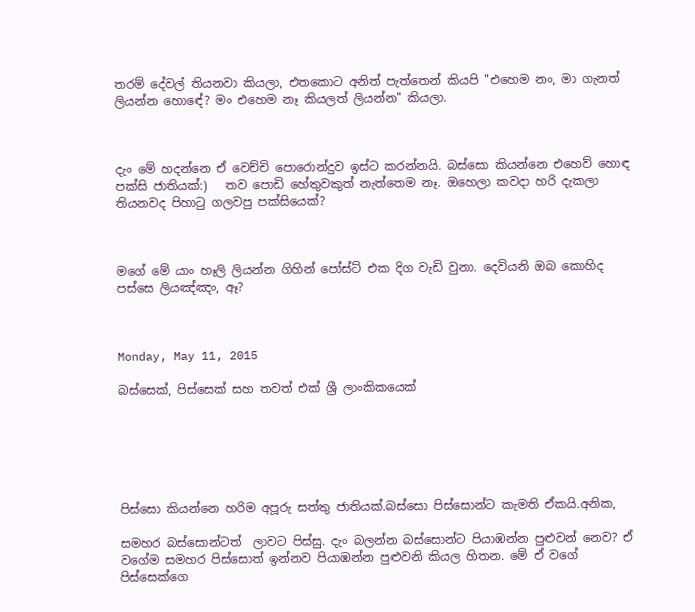තරම් දේවල් තියනවා කියලා, එතකොට අනිත් පැත්තෙන් කියපි "එහෙම නං, මා ගැනත් ලියන්න හොඳේ? මං එහෙම නෑ කියලත් ලියන්න" කියලා.



දැං මේ හදන්නෙ ඒ වෙච්චි පොරොන්දුව ඉස්ට කරන්නයි. බස්සො කියන්නෙ එහෙව් හොඳ පක්සි ජාතියක්:)   තව පොඩි හේතුවකුත් නැත්තෙම නෑ. ඔහෙලා කවදා හරි දැකලා තියනවද පිහා‍ටු ගලවපු පක්සියෙක්?



මගේ මේ යාං හෑලි ලියන්න ගිහින් පෝස්ට් එක දිග වැඩි වුනා. දෙවියනි ඔබ කොහිද පස්සෙ ලියඤ්ඤං, ඈ?



Monday, May 11, 2015

බස්සෙක්, පිස්සෙක් සහ තවත් එක් ශ්‍රී ලාංකිකයෙක්






පිස්සො කියන්නෙ හරිම අපූරු සත්තු ජාතියක්.බස්සො පිස්සොන්ට කැමති ඒකයි.අනික,

සමහර බස්සොන්ටත්  ලාවට පිස්සු. දැං බලන්න බස්සොන්ට පියාඹන්න පුළුවන් නෙව? ඒ වගේම සමහර පිස්සොත් ඉන්නව පියාඹන්න පුළුවනි කියල හිතන. මේ ඒ වගේ පිස්සෙක්ගෙ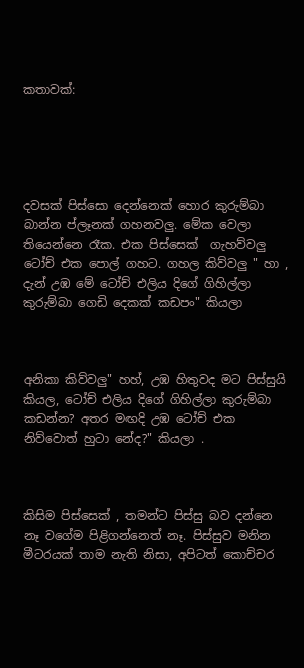කතාවක්:





දවසක් පිස්සො දෙන්නෙක් හොර කුරුම්බා බාන්න ප්ලෑනක් ගහනවලු. මේක වෙලා තියෙන්නෙ රෑක. එක පිස්සෙක්  ගැහව්වලු ටෝච් එක පොල් ගහට. ගහල කිව්වලු " හා , දැන් උඹ මේ ටෝච් එලිය දිගේ ගිහිල්ලා කුරුම්බා ගෙඩි දෙකක් කඩපං" කියලා



අනිකා කිව්වලු" හහ්, උඹ හිතුවද මට පිස්සුයි කියල, ටෝච් එලිය දිගේ ගිහිල්ලා කුරුම්බා කඩන්න? අතර මඟදි උඹ ටෝච් එක නිව්වොත් හුටා නේද?" කියලා .



කිසිම පිස්සෙක් , තමන්ට පිස්සු බව දන්නෙ නෑ වගේම පිළිගන්නෙත් නෑ. පිස්සුව මනින මීටරයක් තාම නැති නිසා, අපිටත් කොච්චර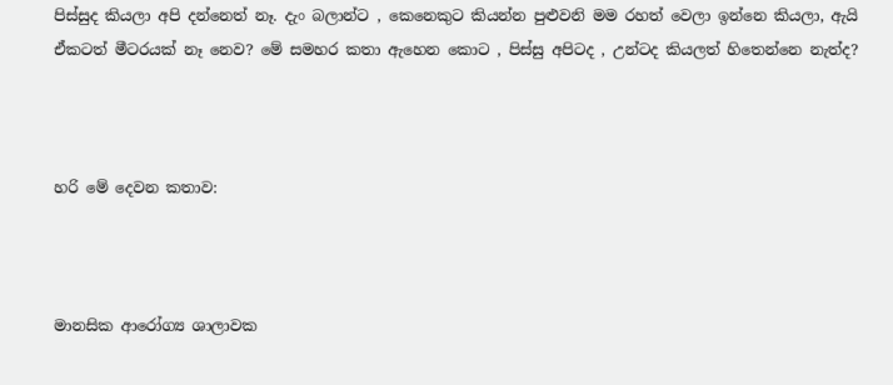පිස්සුද කියලා අපි දන්නෙත් නෑ. දැං බලාන්ට , කෙනෙකුට කියන්න පුළුවනි මම රහත් වෙලා ඉන්නෙ කියලා, ඇයි ඒකටත් මීටරයක් නෑ නෙව? මේ සමහර කතා ඇහෙන කොට , පිස්සු අපිටද , උන්ටද කියලත් හිතෙන්නෙ නැත්ද?



හරි මේ දෙවන කතාව:



මානසික ආරෝග්‍ය ශාලාවක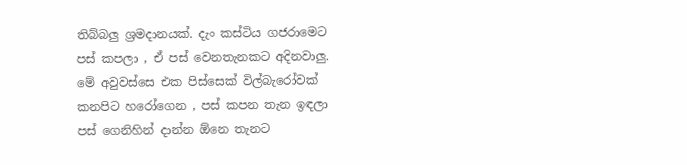තිබ්බලු ශ්‍රමදානයක්. දැං කස්ටිය ගජරාමෙට  පස් කපලා , ඒ පස් වෙනතැනකට අදිනවාලු. මේ අවුවස්සෙ එක පිස්සෙක් විල්බැරෝවක් කනපිට හරෝගෙන , පස් කපන තැන ඉඳලා පස් ගෙනිහින් දාන්න ඕනෙ තැනට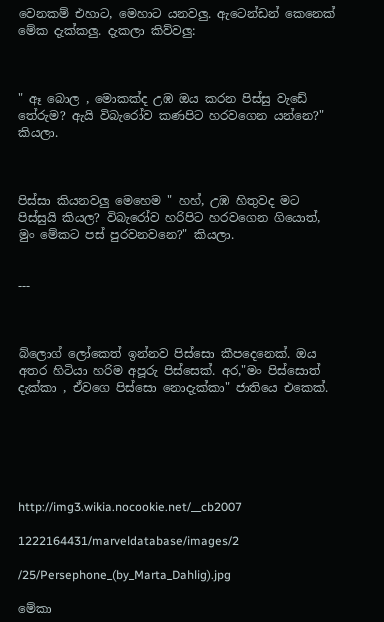වෙනකම් එහාට, මෙහාට යනවලු. ඇටෙන්ඩන් කෙනෙක් මේක දැක්කලු. දැකලා කිව්වලු:



" ඈ බොල , මොකක්ද උඹ ඔය කරන පිස්සු වැඩේ තේරුම? ඇයි විබැරෝව කණපිට හරවගෙන යන්නෙ?" කියලා.



පිස්සා කියනවලු මෙහෙම " හහ්, උඹ හිතුවද මට පිස්සුයි කියල? විබැරෝව හරිපිට හරවගෙන ගියොත්, මුං මේකට පස් පුරවනවනෙ?" කියලා.


---



බ්ලොග් ලෝකෙත් ඉන්නව පිස්සො කීපදෙනෙක්. ඔය අතර හිටියා හරිම අපූරු පිස්සෙක්. අර,"මං පිස්සොත් දැක්කා , ඒවගෙ පිස්සො නොදැක්කා" ජාතියෙ එකෙක්.






http://img3.wikia.nocookie.net/__cb2007

1222164431/marveldatabase/images/2

/25/Persephone_(by_Marta_Dahlig).jpg

මේකා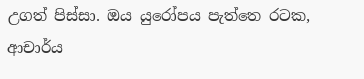උගත් පිස්සා. ඔය යුරෝපය පැත්තෙ රටක, ආචාර්ය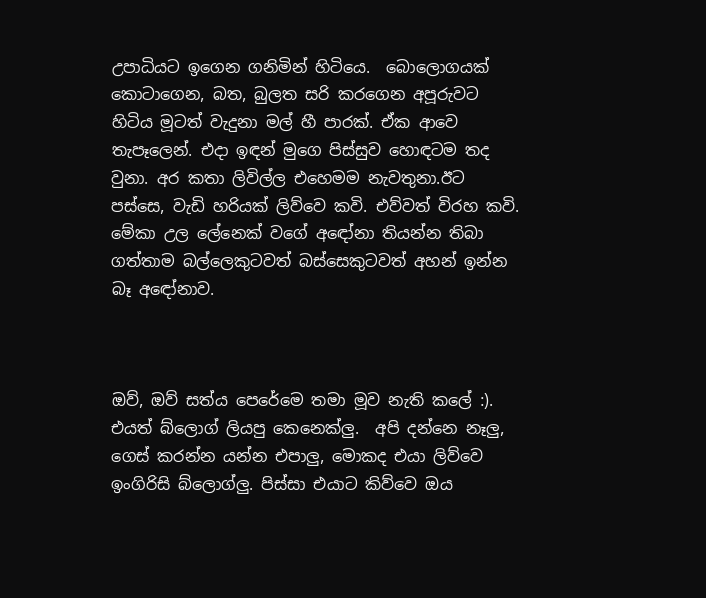උපාධියට ඉගෙන ගනිමින් හිටියෙ.  බොලොගයක් කොටාගෙන, බත, බුලත සරි කරගෙන අපූරුවට හිටිය මූටත් වැදුනා මල් හී පාරක්. ඒක ආවෙ තැපෑලෙන්. එදා ඉඳන් මුගෙ පිස්සුව හොඳටම තද වුනා. අර කතා ලිවිල්ල එහෙමම නැවතුනා.ඊට පස්සෙ, වැඩි හරියක් ලිව්වෙ කවි. එව්වත් විරහ කවි. මේකා උල ලේනෙක් වගේ අඳෝනා තියන්න තිබා ගත්තාම බල්ලෙකුටවත් බස්සෙකුටවත් අහන් ඉන්න බෑ අඳෝනාව.



ඔව්, ඔව් සත්ය පෙරේමෙ තමා මූව නැති කලේ :). එයත් බ්ලොග් ලියපු කෙනෙක්ලු.  අපි දන්නෙ නෑලු, ගෙස් කරන්න යන්න එපාලු, මොකද එයා ලිව්වෙ ඉංගිරිසි බ්ලොග්ලු. පිස්සා එයාට කිව්වෙ ඔය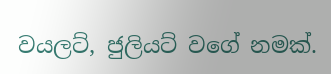වයලට්, ජුලියට් වගේ නමක්.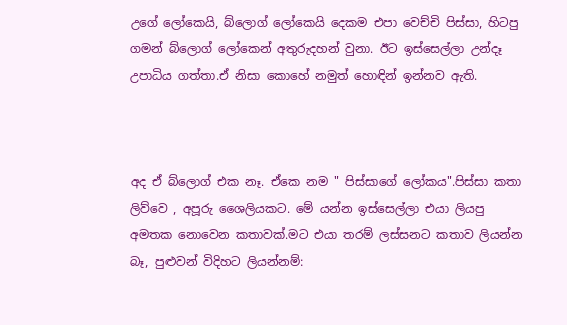උගේ ලෝකෙයි, බ්ලොග් ලෝකෙයි දෙකම එපා වෙච්චි පිස්සා, හිටපු ගමන් බ්ලොග් ලෝකෙන් අතුරුදහන් වුනා. ඊට ඉස්සෙල්ලා උන්දෑ උපාධිය ගත්තා.ඒ නිසා කොහේ නමුත් හොඳින් ඉන්නව ඇති.



අද ඒ බ්ලොග් එක නෑ. ඒකෙ නම " පිස්සාගේ ලෝකය".පිස්සා කතා ලිව්වෙ , අපූරු ශෛලියකට. මේ යන්න ඉස්සෙල්ලා එයා ලියපු අමතක නොවෙන කතාවක්.මට එයා තරම් ලස්සනට කතාව ලියන්න බෑ, පුළුවන් විදිහට ලියන්නම්: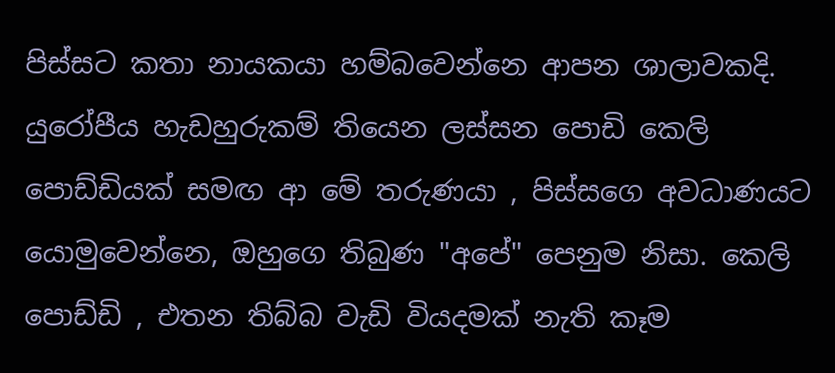පිස්සට කතා නායකයා හම්බවෙන්නෙ ආපන ශාලාවකදි. යුරෝපීය හැඩහුරුකම් තියෙන ලස්සන පොඩි කෙලි පොඩ්ඩියක් සමඟ ආ මේ තරුණයා , පිස්සගෙ අවධාණයට යොමුවෙන්නෙ, ඔහුගෙ තිබුණ "අපේ" පෙනුම නිසා. කෙලි පොඩ්ඩි , එතන තිබ්බ වැඩි වියදමක් නැති කෑම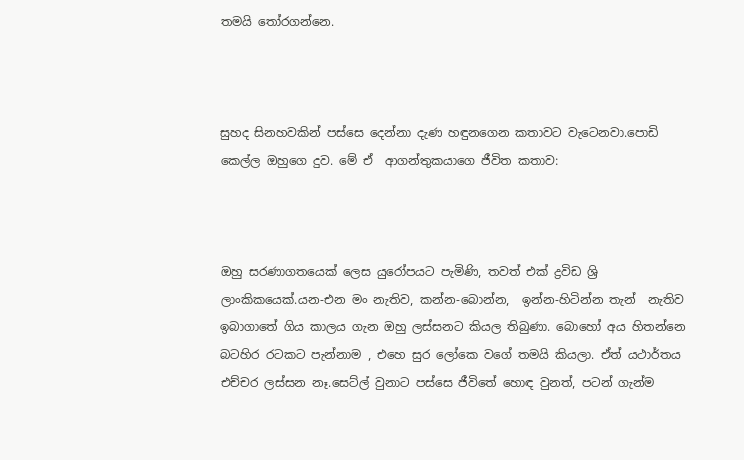තමයි ‍තෝරගන්නෙ.



සුහද සිනහවකින් පස්සෙ දෙන්නා දැණ හඳුනගෙන කතාවට වැටෙනවා.පොඩි කෙල්ල ඔහුගෙ දුව. මේ ඒ  ආගන්තුකයාගෙ ජීවිත කතාව:



ඔහු සරණාගතයෙක් ලෙස යුරෝපයට පැමිණි, තවත් එක් ද්‍රවිඩ ශ්‍රි ලාංකිකයෙක්.යන-එන මං නැතිව, කන්න-බොන්න,  ඉන්න-හිටින්න තැන්  නැතිව ඉබාගාතේ ගිය කාලය ගැන ඔහු ලස්සනට කියල තිබුණා. බොහෝ අය හිතන්නෙ බටහිර රටකට පැන්නාම , එහෙ සුර ලෝකෙ වගේ තමයි කියලා. ඒත් යථාර්තය එච්චර ලස්සන නෑ.සෙට්ල් වුනාට පස්සෙ ජීවිතේ හොඳ වුනත්, පටන් ගැන්ම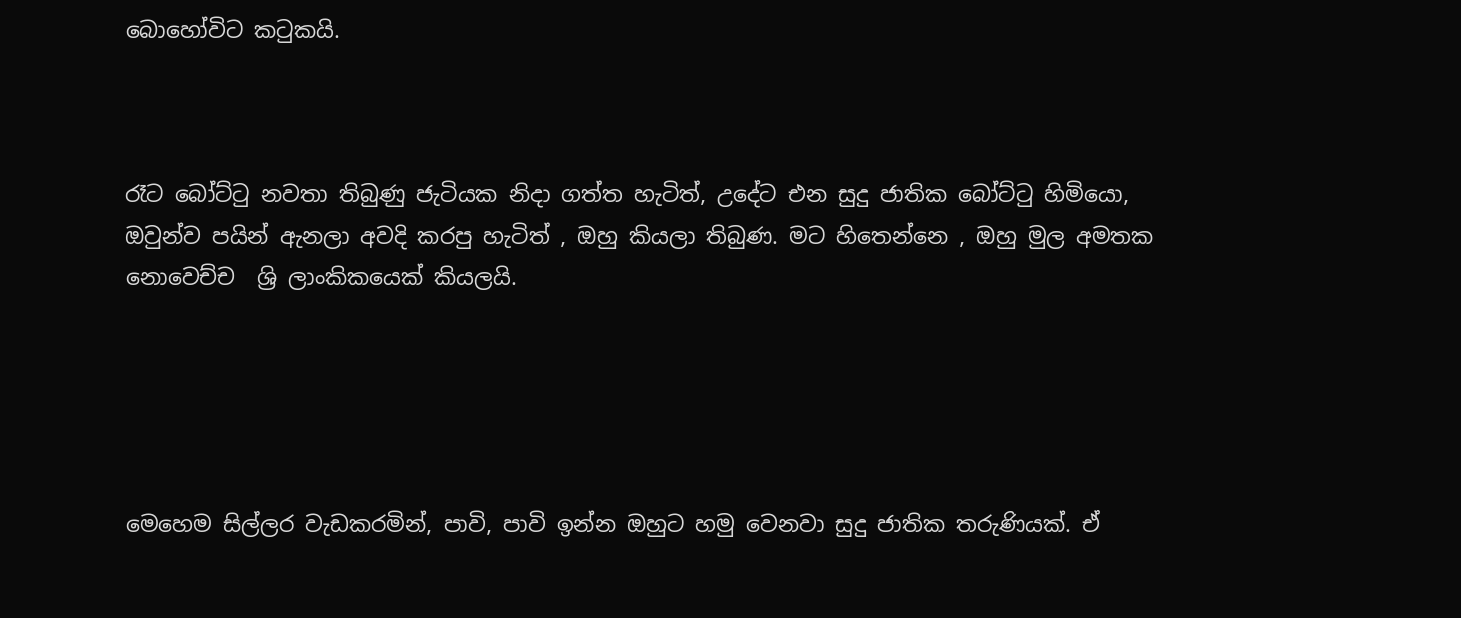බොහෝවිට ක‍ටුකයි.



රෑට බෝට්‍ටු නවතා තිබුණු ජැටියක නිදා ගත්ත හැටිත්, උදේට එන සුදු ජාතික බෝට්‍ටු හිමියො, ඔවුන්ව පයින් ඇනලා අවදි කරපු හැටිත් , ඔහු කියලා තිබුණ. මට හිතෙන්නෙ , ඔහු මුල අමතක නොවෙච්ච  ශ්‍රි ලාංකිකයෙක් කියලයි.





මෙහෙම සිල්ලර වැඩකරමින්, පාවි, පාවි ඉන්න ඔහුට හමු වෙනවා සුදු ජාතික තරුණියක්. ඒ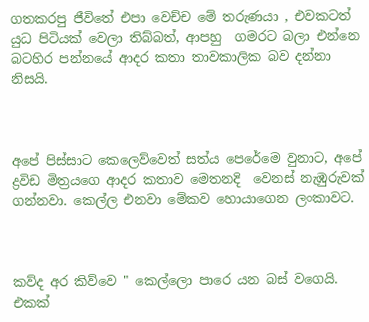ගතකරපු ජීවිතේ එපා වෙච්ච මේ තරුණයා , එවකටත් යුධ පිටියක් වෙලා තිබ්බත්, ආපහු  ගමරට බලා එන්නෙ බටහිර පන්නයේ ආදර කතා තාවකාලික බව දන්නා නිසයි.



අපේ පිස්සාට කෙලෙව්වෙත් සත්ය පෙරේමෙ වුනාට, අපේ ද්‍රවිඩ මිත්‍රයගෙ ආදර කතාව මෙතනදි  වෙනස් නැඹුරුවක් ගන්නවා. කෙල්ල එනවා මේකව හොයාගෙන ලංකාවට.



කව්ද අර කිව්වෙ " කෙල්ලො පාරෙ යන බස් වගෙයි. එකක්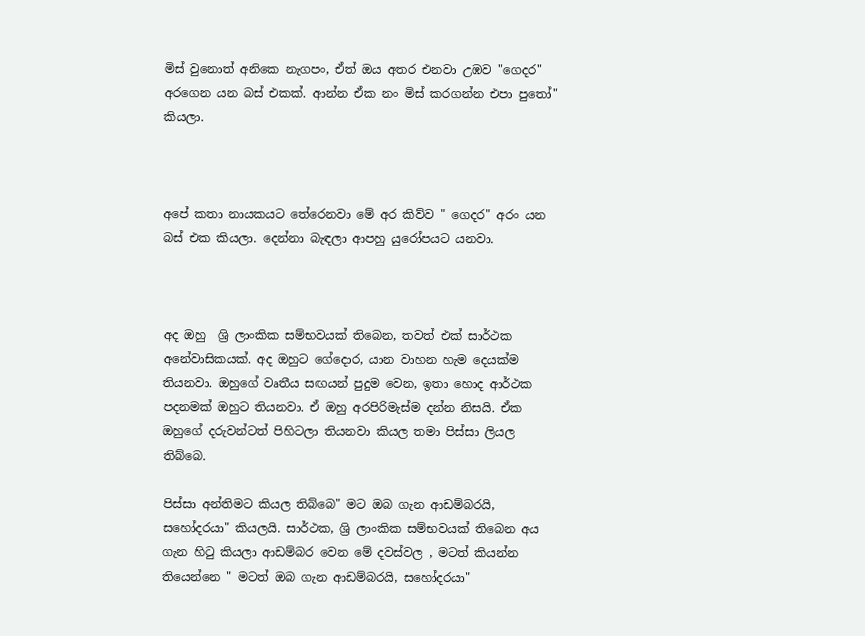මිස් වුනොත් අනිකෙ නැගපං, ඒත් ඔය අතර එනවා උඹව "ගෙදර" අරගෙන යන බස් එකක්. ආන්න ඒක නං මිස් කරගන්න එපා පු‍තෝ" කියලා.



අපේ කතා නායකයට තේරෙනවා මේ අර කිව්ව " ගෙදර" අරං යන බස් එක කියලා. දෙන්නා බැඳලා ආපහු යුරෝපයට යනවා.



අද ඔහු  ශ්‍රි ලාංකික සම්භවයක් තිබෙන, තවත් එක් සාර්ථක අනේවාසිකයක්. අද ඔහුට ගේදොර, යාන වාහන හැම දෙයක්ම තියනවා. ඔහුගේ වෘතීය සඟයන් පුදුම වෙන, ඉතා හොද ආර්ථක පදනමක් ඔහුට තියනවා. ඒ ඔහු අරපිරිමැස්ම දන්න නිසයි. ඒක ඔහුගේ දරුවන්ටත් පිහිටලා තියනවා කියල තමා පිස්සා ලියල තිබ්බෙ.

පිස්සා අන්තිමට කියල තිබ්බෙ" මට ඔබ ගැන ආඩම්බරයි, සහෝදරයා" කියලයි. සාර්ථක, ශ්‍රි ලාංකික සම්භවයක් තිබෙන අය ගැන හි‍ටු කියලා ආඩම්බර වෙන මේ දවස්වල , මටත් කියන්න තියෙන්නෙ " මටත් ඔබ ගැන ආඩම්බරයි, සහෝදරයා"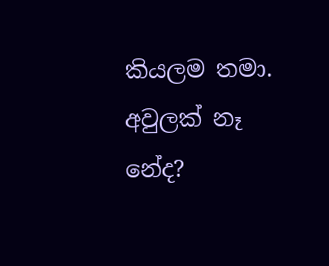කියලම තමා. අවුලක් නෑ නේද?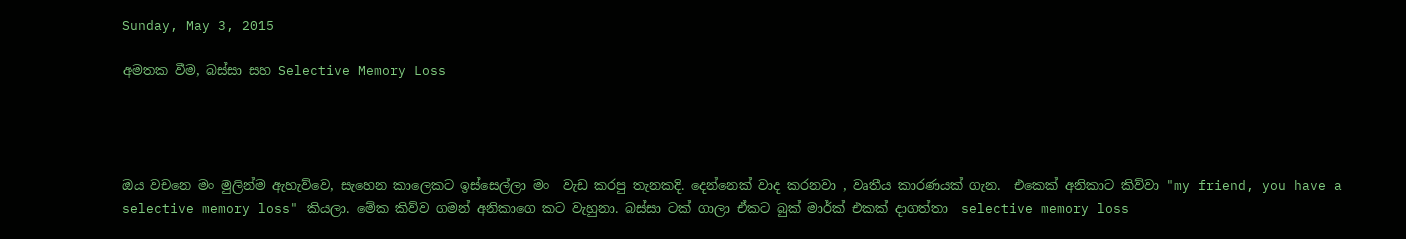Sunday, May 3, 2015

අමතක වීම, බස්සා සහ Selective Memory Loss




ඔය වචනෙ මං මුලින්ම ඇහැව්වෙ, සැහෙන කාලෙකට ඉස්සෙල්ලා මං  වැඩ කරපු තැනකදි. දෙන්නෙක් වාද කරනවා , වෘතීය කාරණයක් ගැන.  එකෙක් අනිකාට කිව්වා "my friend, you have a selective memory loss" කියලා. මේක කිව්ව ගමන් අනිකාගෙ කට වැහුනා. බස්සා ටක් ගාලා ඒකට බුක් මාර්ක් එකක් දාගත්තා  selective memory loss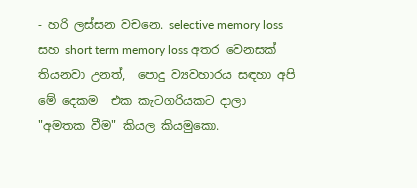- හරි ලස්සන වචනෙ. selective memory loss සහ short term memory loss අතර වෙනසක් තියනවා උනත්,  පොදු ව්‍යවහාරය සඳහා අපි මේ දෙකම  එක කැටගරියකට දාලා "අමතක වීම" කියල කියමුකො.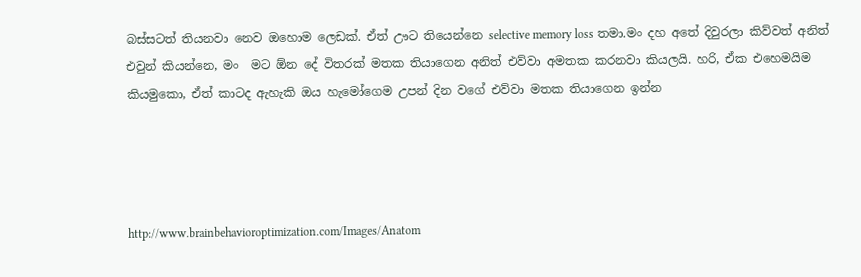බස්සටත් තියනවා නෙව ඔහොම ලෙඩක්. ඒත් ඌට තියෙන්නෙ selective memory loss තමා.මං දහ අතේ දිවුරලා කිව්වත් අනිත් එවුන් කියන්නෙ, මං  මට ඕන දේ විතරක් මතක තියාගෙන අනිත් එව්වා අමතක කරනවා කියලයි. හරි, ඒක එහෙමයිම කියමුකො, ඒත් කාටද ඇහැකි ඔය හැමෝගෙම උපන් දින වගේ එව්වා මතක තියාගෙන ඉන්න




http://www.brainbehavioroptimization.com/Images/Anatom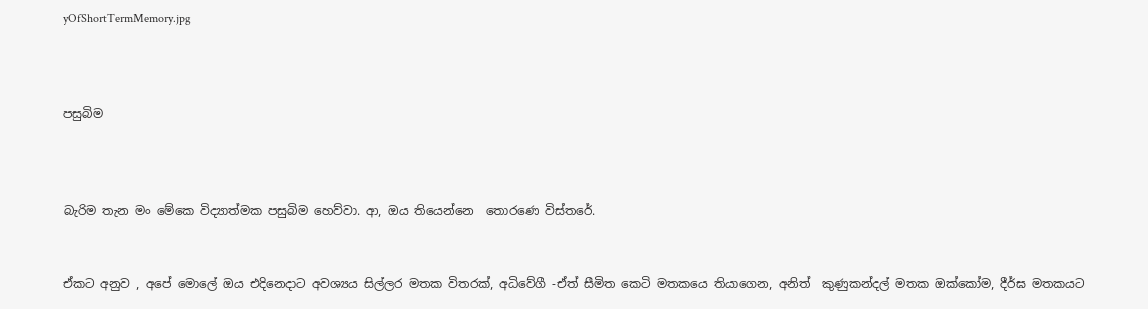yOfShortTermMemory.jpg



පසුබිම



බැරිම තැන මං මේකෙ විද්‍යාත්මක පසුබිම හෙව්වා. ආ, ඔය තියෙන්නෙ  තොරණෙ විස්තරේ.


ඒකට අනුව , අපේ මොලේ ඔය එදිනෙදාට අවශ්‍යය සිල්ලර මතක විතරක්, අධිවේගී -ඒත් සීමිත කෙටි මතකයෙ තියාගෙන, අනිත්  කුණුකන්දල් මතක ඔක්කෝම, දීර්ඝ මතකයට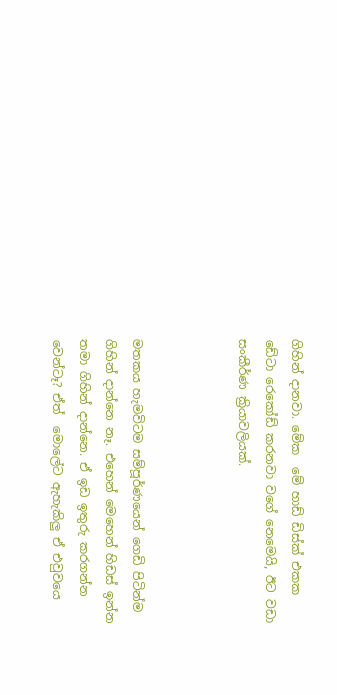ගිහින් දානවා. මේක  මේ හාඩ් ඩිස්ක් එකක ඩේටා රෙකෝඩ් කරනවා වගේ නෙමෙයි, ඊට වඩා සංකීර්ණ ක්‍රියාවලියක්.



මතකය හැමවිටම සම්පූර්ණයෙන් ගෙඩි පිටින්ම ගිහින් දාන්නෙ නෑ. එහෙන් මෙහෙන් හිඩස් ඉන්න තමා ගිහින් දාන්නෙ. ඒ ඉඩ ඉතුරු කරගන්න වෙන්ටෑ? ඒත්  මොලේට ඇහැකිලු ඒ එවුවයෙ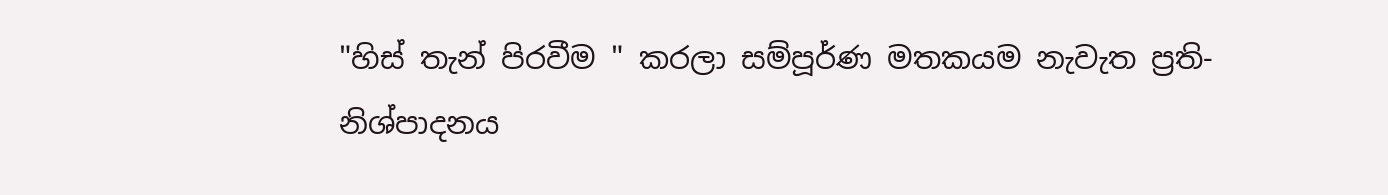"හිස් තැන් පිරවීම " කරලා සම්පූර්ණ මතකයම නැවැත ප්‍රති-නිශ්පාදනය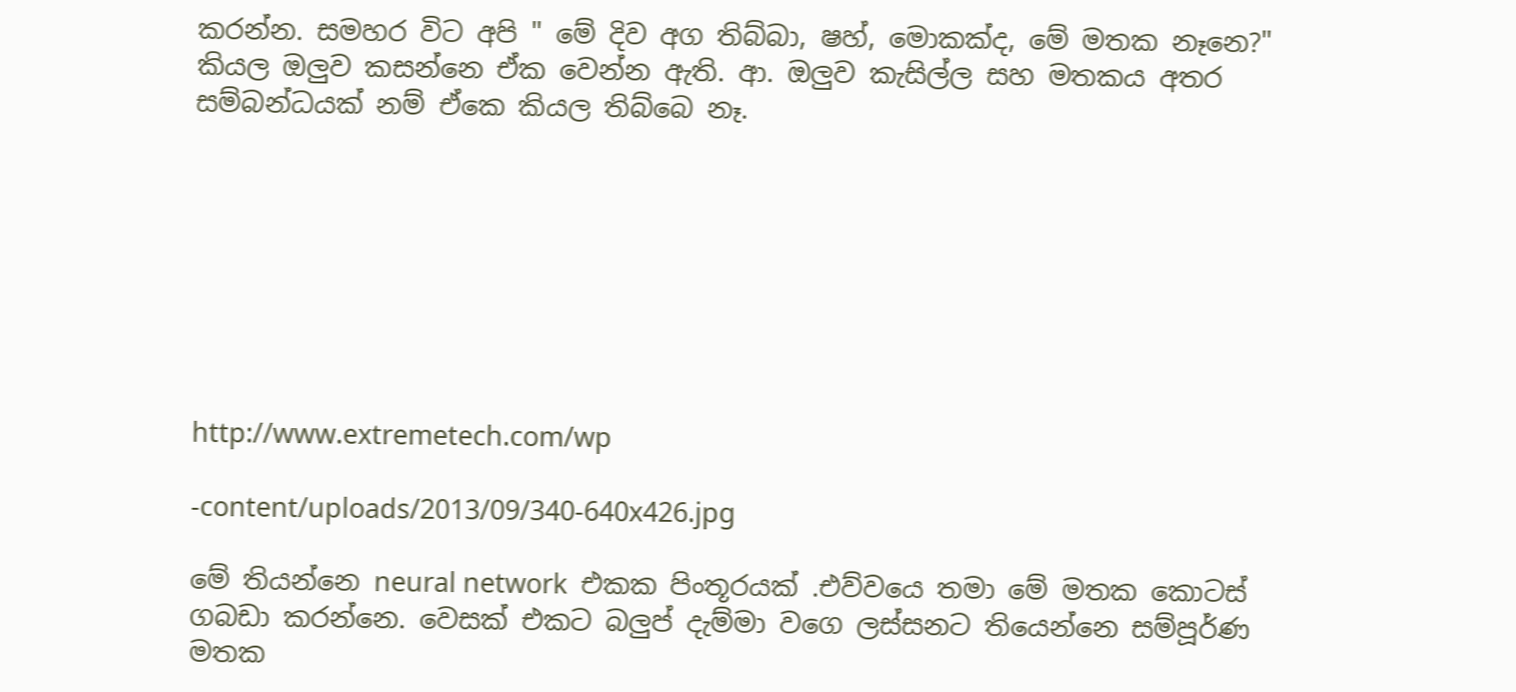කරන්න. සමහර විට අපි " මේ දිව අග තිබ්බා, ෂහ්, මොකක්ද, මේ මතක නෑනෙ?" කියල ඔලුව කසන්නෙ ඒක වෙන්න ඇති. ආ. ඔලුව කැසිල්ල සහ මතකය අතර සම්බන්ධයක් නම් ඒකෙ කියල තිබ්බෙ නෑ.








http://www.extremetech.com/wp

-content/uploads/2013/09/340-640x426.jpg

මේ තියන්නෙ neural network  එකක පිංතූරයක් .එව්වයෙ තමා මේ මතක කොටස් ගබඩා කරන්නෙ. වෙසක් එකට බලුප් දැම්මා වගෙ ලස්සනට තියෙන්නෙ සම්පූර්ණ මතක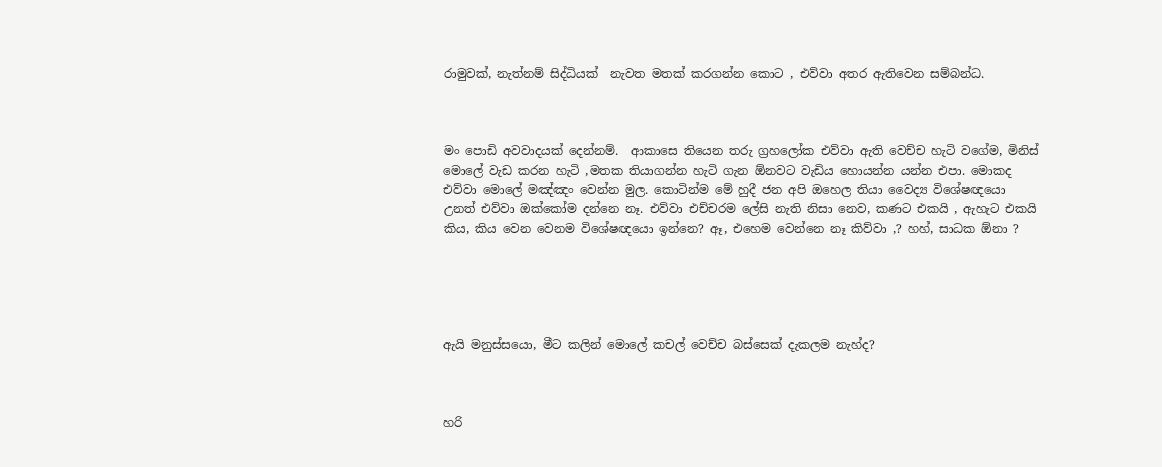රාමුවක්, නැත්නම් සිද්ධියක්  නැවත මතක් කරගන්න කොට , එව්වා අතර ඇතිවෙන සම්බන්ධ.



මං පොඩි අවවාදයක් දෙන්නම්.  ආකාසෙ තියෙන තරු ග්‍රහලෝක එව්වා ඇති වෙච්ච හැටි වගේම, මිනිස් මොලේ වැඩ කරන හැටි ,මතක තියාගන්න හැටි ගැන ඕනවට වැඩිය හොයන්න යන්න එපා. මොකද එව්වා මොලේ මඤ්ඤං වෙන්න මුල. කොටින්ම මේ හුදී ජන අපි ඔහෙල තියා වෛද්‍ය විශේෂඥයො උනත් එව්වා ඔක්කෝම දන්නෙ නෑ. එව්වා එච්චරම ලේසි නැති නිසා නෙව, කණට එකයි , ඇහැට එකයි කිය, කිය වෙන වෙනම විශේෂඥයො ඉන්නෙ? ඈ, එහෙම වෙන්නෙ නෑ කිව්වා ,? හහ්, සාධක ඕනා ?





ඇයි මනුස්සයො, මීට කලින් මොලේ කචල් වෙච්ච බස්සෙක් දැකලම නැහ්ද?



හරි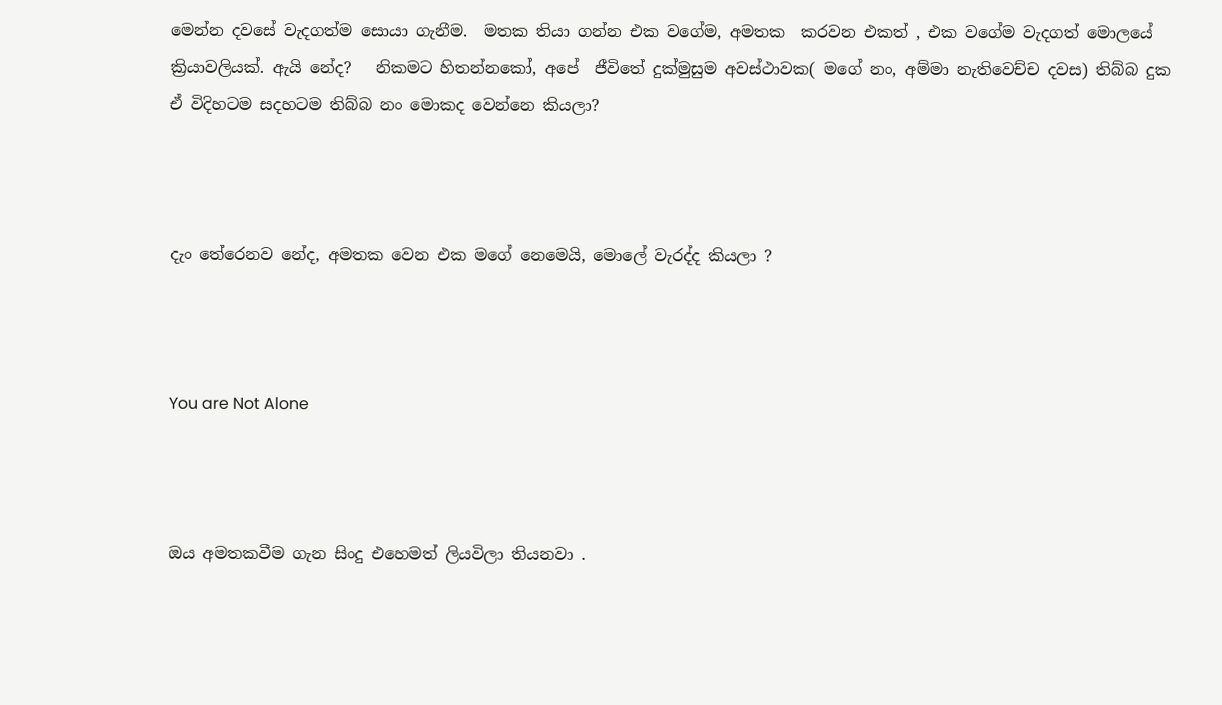මෙන්න දවසේ වැදගත්ම සොයා ගැනීම.  මතක තියා ගන්න එක වගේම, අමතක  කරවන එකත් , එක වගේම වැදගත් මොලයේ ක්‍රියාවලියක්. ඇයි නේද?   නිකමට හිතන්නකෝ, අපේ  ජීවිතේ දුක්මුසුම අවස්ථාවක( මගේ නං, අම්මා නැතිවෙච්ච දවස) තිබ්බ දුක ඒ විදිහටම සදහටම තිබ්බ නං මොකද වෙන්නෙ කියලා?



දැං තේරෙනව නේද, අමතක වෙන එක මගේ නෙමෙයි, මොලේ වැරද්ද කියලා ?



You are Not Alone



ඔය අමතකවීම ගැන සිංදු එහෙමත් ලියවිලා තියනවා .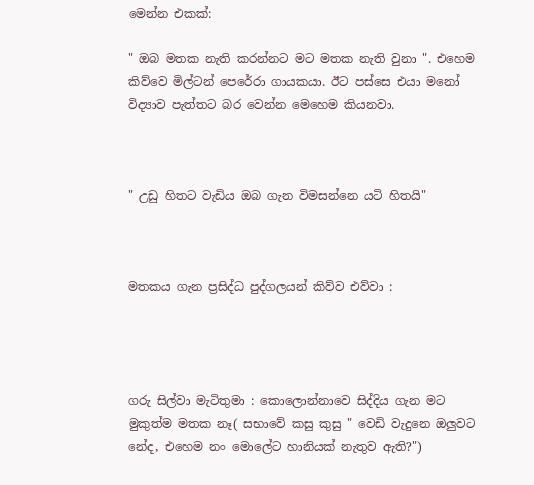මෙන්න එකක්:

" ඔබ මතක නැති කරන්නට මට මතක නැති වුනා ". එහෙම කිව්වෙ මිල්ටන් පෙරේරා ගායකයා. ඊට පස්සෙ එයා මනෝ විද්‍යාව පැත්තට බර වෙන්න මෙහෙම කියනවා.



" උඩු හිතට වැඩිය ඔබ ගැන විමසන්නෙ යටි හිතයි"



මතකය ගැන ප්‍රසිද්ධ පුද්ගලයන් කිව්ව එව්වා :




ගරු සිල්වා මැටිතුමා : කොලොන්නාවෙ සිද්දිය ගැන මට මුකුත්ම මතක නෑ( සභාවේ කසු කුසු " වෙඩි වැදුනෙ ඔලුවට නේද, එහෙම නං මොලේට හානියක් නැතුව ඇති?")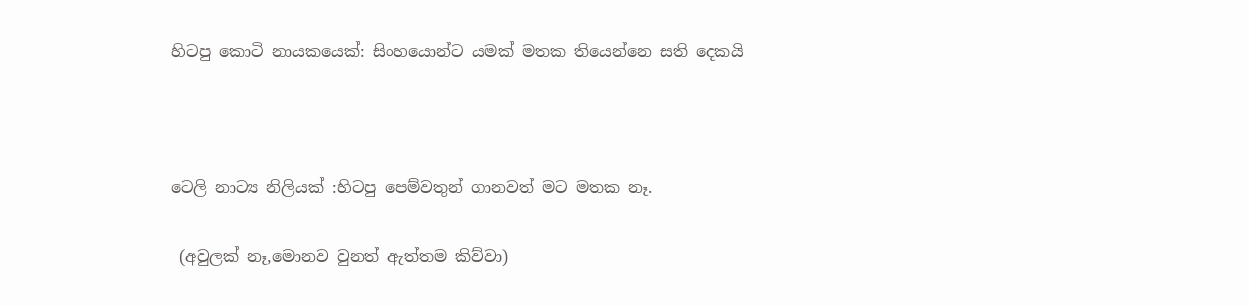හිටපු කොටි නායකයෙක්: සිංහයොන්ට යමක් මතක තියෙන්නෙ සති දෙකයි



ටෙලි නාට්‍ය නිලියක් :හිටපු පෙම්වතුන් ගානවත් මට මතක නෑ.

 (අවුලක් නෑ,මොනව වුනත් ඇත්තම කිව්වා)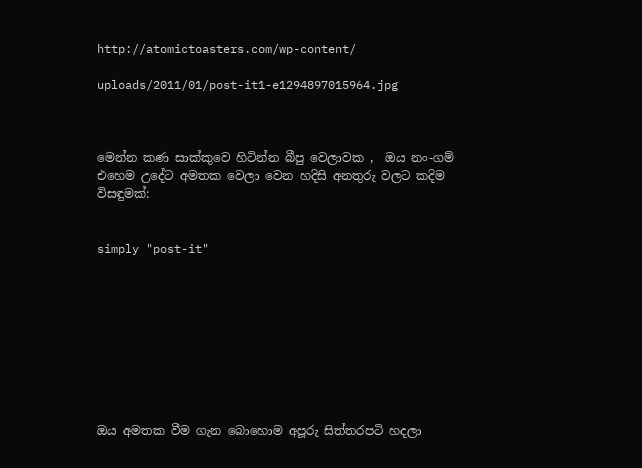http://atomictoasters.com/wp-content/

uploads/2011/01/post-it1-e1294897015964.jpg



මෙන්න කණ සාක්කුවෙ හිටින්න බීපු වෙලාවක ,  ඔය නං-ගම් එහෙම උදේට අමතක වෙලා වෙන හදිසි අනතුරු වලට කදිම විසඳුමක්:


simply "post-it"









ඔය අමතක වීම ගැන බොහොම අපූරු සිත්තරපටි හදලා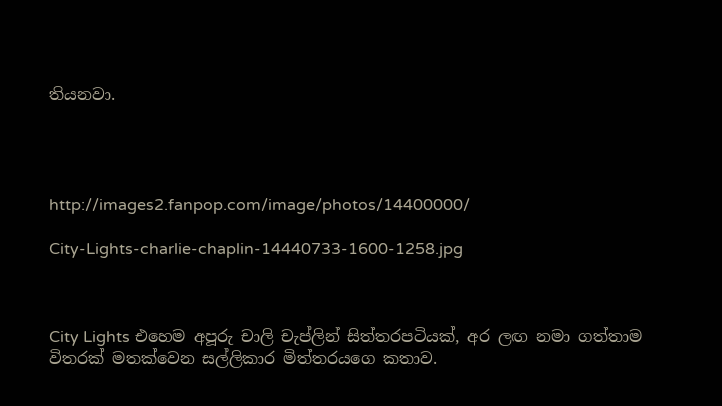තියනවා.




http://images2.fanpop.com/image/photos/14400000/

City-Lights-charlie-chaplin-14440733-1600-1258.jpg



City Lights එහෙම අපූරු චාලි චැප්ලින් සිත්තරපටියක්, අර ලඟ නමා ගත්තාම විතරක් මතක්වෙන සල්ලිකාර මිත්තරයගෙ කතාව.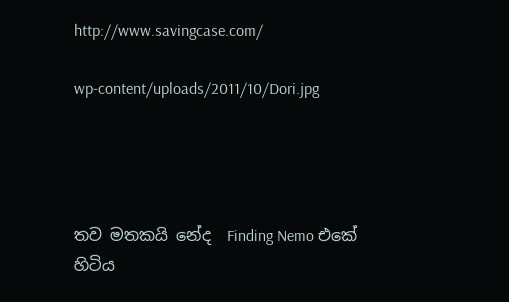http://www.savingcase.com/

wp-content/uploads/2011/10/Dori.jpg




තව මතකයි නේද  Finding Nemo එකේ හිටිය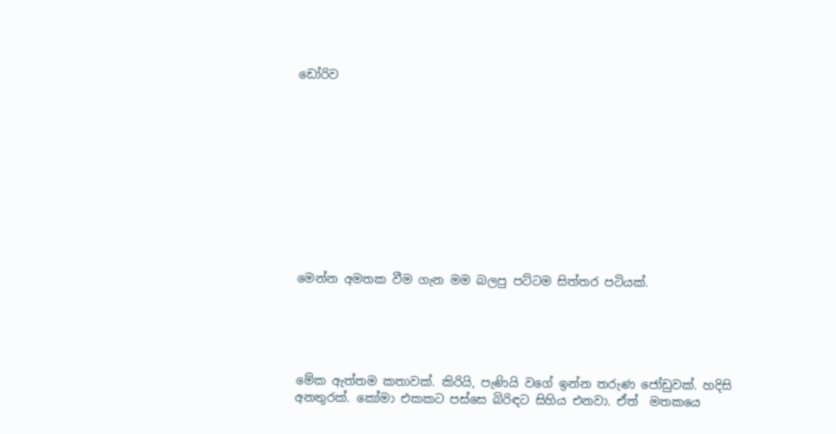ඩෝරිව











මෙන්න අමතක වීම ගැන මම බලපු පට්ටම සිත්තර පටියක්.





මේක ඇත්තම කතාවක්. කිරියි, පැණියි වගේ ඉන්න තරුණ ජෝඩුවක්. හදිසි අනතුරක්. කෝමා එකකට පස්සෙ බිරිඳට සිහිය එනවා. ඒත්  මතකයෙ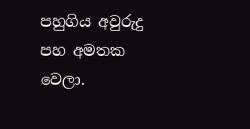පහුගිය අවුරුදු පහ අමතක වෙලා.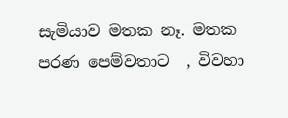සැමියාව මතක නෑ. මතක පරණ පෙම්වතාට  , විවහා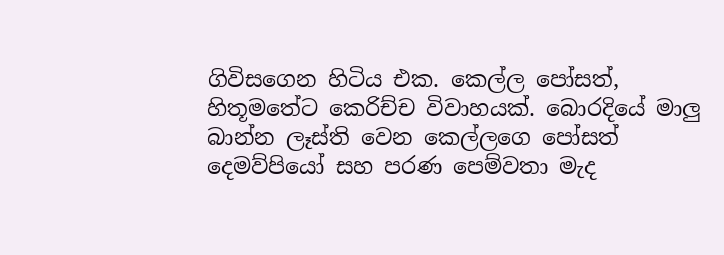ගිවිසගෙන හිටිය එක. කෙල්ල පෝසත්, හිතූමතේට කෙරිච්ච විවාහයක්. බොරදියේ මාලු බාන්න ලෑස්ති වෙන කෙල්ලගෙ පෝසත් දෙමව්පියෝ සහ පරණ පෙම්වතා මැද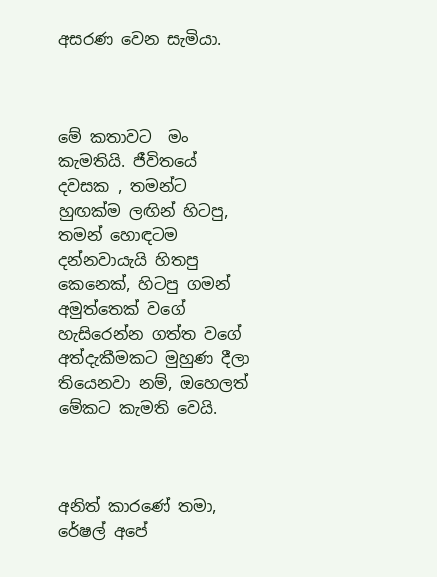අසරණ වෙන සැමියා.



මේ කතාවට  මං කැමතියි. ජීවිතයේ  දවසක , තමන්ට  හුඟක්ම ලඟින් හිටපු, තමන් හොඳටම දන්නවායැයි හිතපු කෙනෙක්, හිටපු ගමන් අමුත්තෙක් වගේ හැසිරෙන්න ගත්ත වගේ අත්දැකීමකට මුහුණ දීලා තියෙනවා නම්, ඔහෙලත් මේකට කැමති වෙයි.



අනිත් කාරණේ තමා, රේෂල් අපේ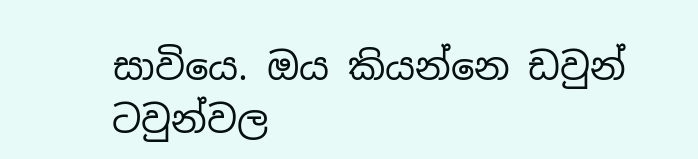සාවියෙ. ඔය කියන්නෙ ඩවුන් ටවුන්වල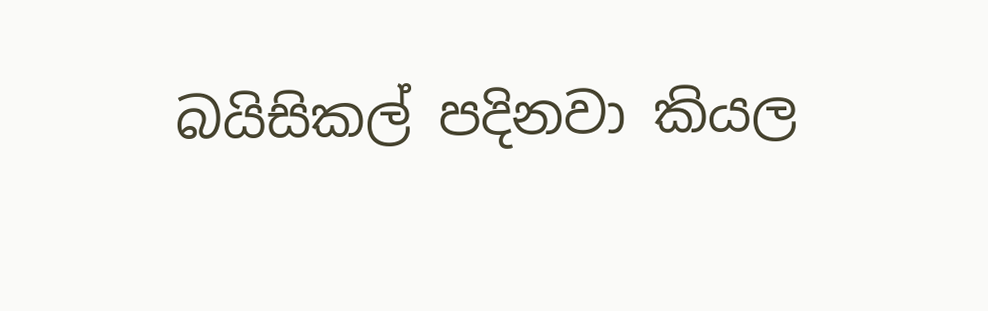බයිසිකල් පදිනවා කියල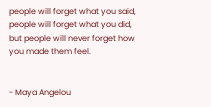people will forget what you said, people will forget what you did, but people will never forget how you made them feel.


- Maya Angelou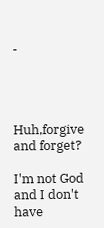-




Huh,forgive and forget?

I'm not God and I don't have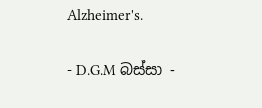Alzheimer's.


- D.G.M බස්සා -